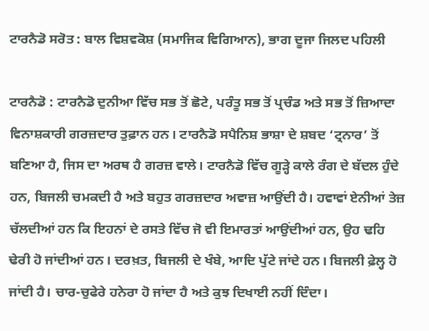ਟਾਰਨੈਡੋ ਸਰੋਤ : ਬਾਲ ਵਿਸ਼ਵਕੋਸ਼ (ਸਮਾਜਿਕ ਵਿਗਿਆਨ), ਭਾਗ ਦੂਜਾ ਜਿਲਦ ਪਹਿਲੀ

ਟਾਰਨੈਡੋ : ਟਾਰਨੈਡੋ ਦੁਨੀਆ ਵਿੱਚ ਸਭ ਤੋਂ ਛੋਟੇ, ਪਰੰਤੂ ਸਭ ਤੋਂ ਪ੍ਰਚੰਡ ਅਤੇ ਸਭ ਤੋਂ ਜ਼ਿਆਦਾ ਵਿਨਾਸ਼ਕਾਰੀ ਗਰਜ਼ਦਾਰ ਤੁਫ਼ਾਨ ਹਨ। ਟਾਰਨੈਡੋ ਸਪੈਨਿਸ਼ ਭਾਸ਼ਾ ਦੇ ਸ਼ਬਦ ‘ਟ੍ਰਨਾਰ’ ਤੋਂ ਬਣਿਆ ਹੈ, ਜਿਸ ਦਾ ਅਰਥ ਹੈ ਗਰਜ਼ ਵਾਲੇ। ਟਾਰਨੈਡੋ ਵਿੱਚ ਗੂੜ੍ਹੇ ਕਾਲੇ ਰੰਗ ਦੇ ਬੱਦਲ ਹੁੰਦੇ ਹਨ, ਬਿਜਲੀ ਚਮਕਦੀ ਹੈ ਅਤੇ ਬਹੁਤ ਗਰਜ਼ਦਾਰ ਅਵਾਜ਼ ਆਉਂਦੀ ਹੈ। ਹਵਾਵਾਂ ਏਨੀਆਂ ਤੇਜ਼ ਚੱਲਦੀਆਂ ਹਨ ਕਿ ਇਹਨਾਂ ਦੇ ਰਸਤੇ ਵਿੱਚ ਜੋ ਵੀ ਇਮਾਰਤਾਂ ਆਉਂਦੀਆਂ ਹਨ, ਉਹ ਢਹਿ ਢੇਰੀ ਹੋ ਜਾਂਦੀਆਂ ਹਨ। ਦਰਖ਼ਤ, ਬਿਜਲੀ ਦੇ ਖੰਬੇ, ਆਦਿ ਪੁੱਟੇ ਜਾਂਦੇ ਹਨ। ਬਿਜਲੀ ਫ਼ੇਲ੍ਹ ਹੋ ਜਾਂਦੀ ਹੈ। ਚਾਰ-ਚੁਫੇਰੇ ਹਨੇਰਾ ਹੋ ਜਾਂਦਾ ਹੈ ਅਤੇ ਕੁਝ ਦਿਖਾਈ ਨਹੀਂ ਦਿੰਦਾ।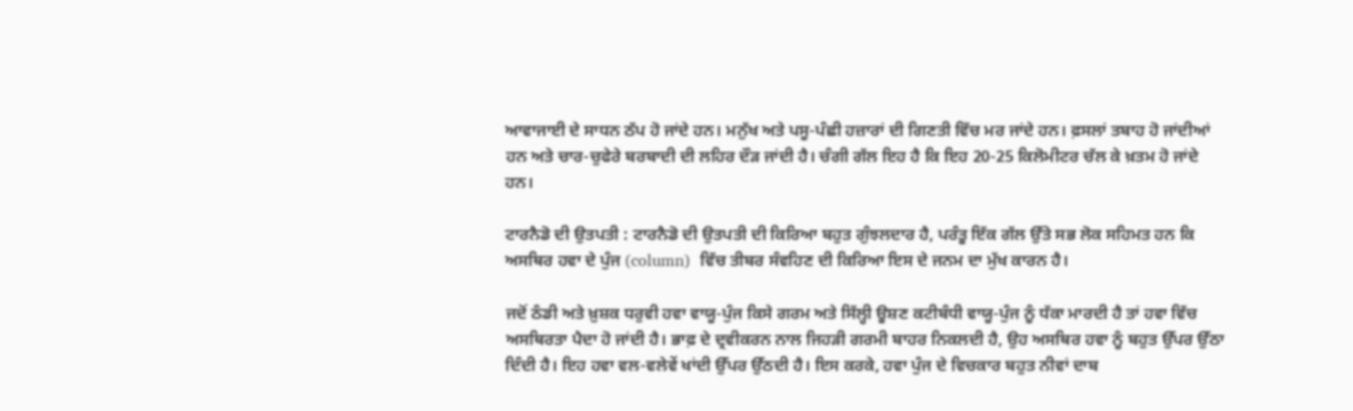ਆਵਾਜਾਈ ਦੇ ਸਾਧਨ ਠੱਪ ਹੋ ਜਾਂਦੇ ਹਨ। ਮਨੁੱਖ ਅਤੇ ਪਸੂ-ਪੰਛੀ ਹਜ਼ਾਰਾਂ ਦੀ ਗਿਣਤੀ ਵਿੱਚ ਮਰ ਜਾਂਦੇ ਹਨ। ਫ਼ਸਲਾਂ ਤਬਾਹ ਹੋ ਜਾਂਦੀਆਂ ਹਨ ਅਤੇ ਚਾਰ-ਚੁਫੇਰੇ ਬਰਬਾਦੀ ਦੀ ਲਹਿਰ ਦੌੜ ਜਾਂਦੀ ਹੈ। ਚੰਗੀ ਗੱਲ ਇਹ ਹੈ ਕਿ ਇਹ 20-25 ਕਿਲੋਮੀਟਰ ਚੱਲ ਕੇ ਖ਼ਤਮ ਹੋ ਜਾਂਦੇ ਹਨ।

ਟਾਰਨੈਡੋ ਦੀ ਉਤਪਤੀ : ਟਾਰਨੈਡੋ ਦੀ ਉਤਪਤੀ ਦੀ ਕਿਰਿਆ ਬਹੁਤ ਗੁੰਝਲਦਾਰ ਹੈ, ਪਰੰਤੂ ਇੱਕ ਗੱਲ ਉੱਤੇ ਸਭ ਲੋਕ ਸਹਿਮਤ ਹਨ ਕਿ ਅਸਥਿਰ ਹਵਾ ਦੇ ਪੁੰਜ (column)  ਵਿੱਚ ਤੀਬਰ ਸੰਵਹਿਣ ਦੀ ਕਿਰਿਆ ਇਸ ਦੇ ਜਨਮ ਦਾ ਮੁੱਖ ਕਾਰਨ ਹੈ।

ਜਦੋਂ ਠੰਡੀ ਅਤੇ ਖ਼ੁਸ਼ਕ ਧਰੁਵੀ ਹਵਾ ਵਾਯੂ-ਪੁੰਜ ਕਿਸੇ ਗਰਮ ਅਤੇ ਸਿੱਲ੍ਹੀ ਊਸ਼ਣ ਕਟੀਬੰਧੀ ਵਾਯੂ-ਪੁੰਜ ਨੂੰ ਧੱਕਾ ਮਾਰਦੀ ਹੈ ਤਾਂ ਹਵਾ ਵਿੱਚ ਅਸਥਿਰਤਾ ਪੈਦਾ ਹੋ ਜਾਂਦੀ ਹੈ। ਭਾਫ਼ ਦੇ ਦ੍ਰਵੀਕਰਨ ਨਾਲ ਜਿਹੜੀ ਗਰਮੀ ਬਾਹਰ ਨਿਕਲਦੀ ਹੈ, ਉਹ ਅਸਥਿਰ ਹਵਾ ਨੂੰ ਬਹੁਤ ਉੱਪਰ ਉੱਠਾ ਦਿੰਦੀ ਹੈ। ਇਹ ਹਵਾ ਵਲ-ਵਲੇਵੇਂ ਖਾਂਦੀ ਉੱਪਰ ਉੱਠਦੀ ਹੈ। ਇਸ ਕਰਕੇ, ਹਵਾ ਪੁੰਜ ਦੇ ਵਿਚਕਾਰ ਬਹੁਤ ਨੀਵਾਂ ਦਾਬ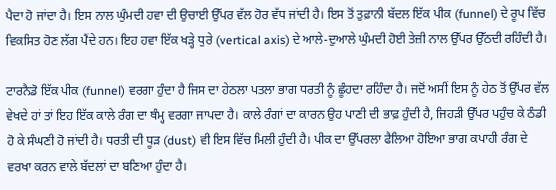ਪੈਦਾ ਹੋ ਜਾਂਦਾ ਹੈ। ਇਸ ਨਾਲ ਘੁੰਮਦੀ ਹਵਾ ਦੀ ਉਚਾਈ ਉੱਪਰ ਵੱਲ ਹੋਰ ਵੱਧ ਜਾਂਦੀ ਹੈ। ਇਸ ਤੋਂ ਤੁਫ਼ਾਨੀ ਬੱਦਲ ਇੱਕ ਪੀਕ (funnel) ਦੇ ਰੂਪ ਵਿੱਚ ਵਿਕਸਿਤ ਹੋਣ ਲੱਗ ਪੈਂਦੇ ਹਨ। ਇਹ ਹਵਾ ਇੱਕ ਖੜ੍ਹੇ ਧੁਰੇ (vertical axis) ਦੇ ਆਲੇ-ਦੁਆਲੇ ਘੁੰਮਦੀ ਹੋਈ ਤੇਜ਼ੀ ਨਾਲ ਉੱਪਰ ਉੱਠਦੀ ਰਹਿੰਦੀ ਹੈ।

ਟਾਰਨੈਡੋ ਇੱਕ ਪੀਕ (funnel) ਵਰਗਾ ਹੁੰਦਾ ਹੈ ਜਿਸ ਦਾ ਹੇਠਲਾ ਪਤਲਾ ਭਾਗ ਧਰਤੀ ਨੂੰ ਛੂੰਹਦਾ ਰਹਿੰਦਾ ਹੈ। ਜਦੋਂ ਅਸੀਂ ਇਸ ਨੂੰ ਹੇਠ ਤੋਂ ਉੱਪਰ ਵੱਲ ਵੇਖਦੇ ਹਾਂ ਤਾਂ ਇਹ ਇੱਕ ਕਾਲੇ ਰੰਗ ਦਾ ਥੰਮ੍ਹ ਵਰਗਾ ਜਾਪਦਾ ਹੈ। ਕਾਲੇ ਰੰਗਾਂ ਦਾ ਕਾਰਨ ਉਹ ਪਾਣੀ ਦੀ ਭਾਫ਼ ਹੁੰਦੀ ਹੈ, ਜਿਹੜੀ ਉੱਪਰ ਪਹੁੰਚ ਕੇ ਠੰਡੀ ਹੋ ਕੇ ਸੰਘਣੀ ਹੋ ਜਾਂਦੀ ਹੈ। ਧਰਤੀ ਦੀ ਧੂੜ (dust) ਵੀ ਇਸ ਵਿੱਚ ਮਿਲੀ ਹੁੰਦੀ ਹੈ। ਪੀਕ ਦਾ ਉੱਪਰਲਾ ਫੈਲਿਆ ਹੋਇਆ ਭਾਗ ਕਪਾਹੀ ਰੰਗ ਦੇ ਵਰਖਾ ਕਰਨ ਵਾਲੇ ਬੱਦਲਾਂ ਦਾ ਬਣਿਆ ਹੁੰਦਾ ਹੈ।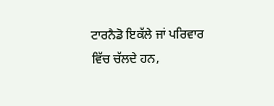ਟਾਰਨੈਡੋ ਇਕੱਲੇ ਜਾਂ ਪਰਿਵਾਰ ਵਿੱਚ ਚੱਲਦੇ ਹਨ,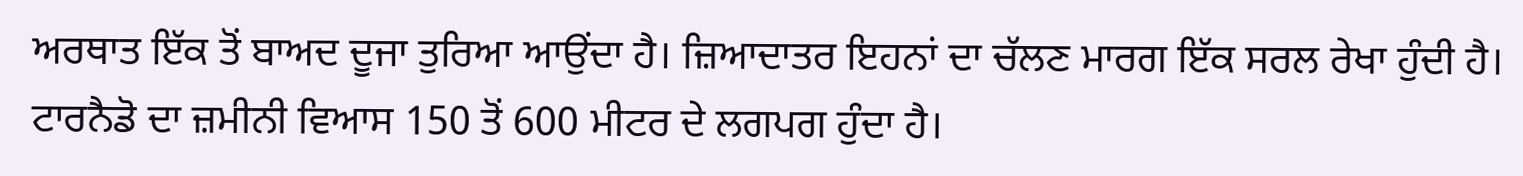ਅਰਥਾਤ ਇੱਕ ਤੋਂ ਬਾਅਦ ਦੂਜਾ ਤੁਰਿਆ ਆਉਂਦਾ ਹੈ। ਜ਼ਿਆਦਾਤਰ ਇਹਨਾਂ ਦਾ ਚੱਲਣ ਮਾਰਗ ਇੱਕ ਸਰਲ ਰੇਖਾ ਹੁੰਦੀ ਹੈ। ਟਾਰਨੈਡੋ ਦਾ ਜ਼ਮੀਨੀ ਵਿਆਸ 150 ਤੋਂ 600 ਮੀਟਰ ਦੇ ਲਗਪਗ ਹੁੰਦਾ ਹੈ।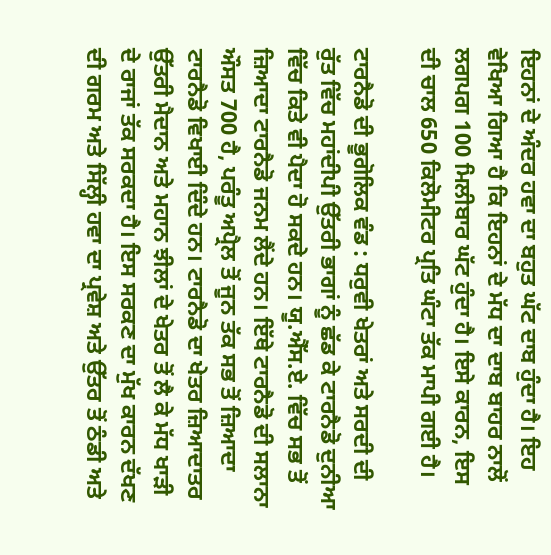ਇਹਨਾਂ ਦੇ ਅੰਦਰ ਹਵਾ ਦਾ ਬਹੁਤ ਘੱਟ ਦਾਬ ਹੁੰਦਾ ਹੈ। ਇਹ  ਵੇਖਿਆ ਗਿਆ ਹੈ ਕਿ ਇਹਨਾਂ ਦੇ ਮੱਧ ਦਾ ਦਾਬ ਬਾਹਰ ਨਾਲੋਂ ਲਗਪਗ 100 ਮਿਲੀਬਾਰ ਘੱਟ ਹੁੰਦਾ ਹੈ। ਇਸੇ ਕਾਰਨ, ਇਸ ਦੀ ਚਾਲ 650 ਕਿਲੋਮੀਟਰ ਪ੍ਰਤਿ ਘੰਟਾ ਤੱਕ ਮਾਪੀ ਗਈ ਹੈ।

ਟਾਰਨੈਡੋ ਦੀ ਭੂਗੋਲਿਕ ਵੰਡ : ਧਰੁਵੀ ਖੇਤਰਾਂ ਅਤੇ ਸਰਦੀ ਦੀ ਰੁੱਤ ਵਿੱਚ ਮਹਾਂਦੀਪੀ ਉੱਤਰੀ ਭਾਗਾਂ ਨੂੰ ਛੱਡ ਕੇ ਟਾਰਨੈਡੋ ਦੁਨੀਆ ਵਿੱਚ ਕਿਤੇ ਵੀ ਪੈਦਾ ਹੋ ਸਕਦੇ ਹਨ। ਯੂ.ਐੱਸ.ਏ. ਵਿੱਚ ਸਭ ਤੋਂ ਜ਼ਿਆਦਾ ਟਾਰਨੈਡੋ ਜਨਮ ਲੈਂਦੇ ਹਨ। ਇੱਥੇ ਟਾਰਨੈਡੋ ਦੀ ਸਲਾਨਾ ਔਸਤ 700 ਹੈ, ਪਰੰਤੂ ਅਪ੍ਰੈਲ ਤੋਂ ਜੂਨ ਤੱਕ ਸਭ ਤੋਂ ਜ਼ਿਆਦਾ ਟਾਰਨੈਡੋ ਵਿਖਾਈ ਦਿੰਦੇ ਹਨ। ਟਾਰਨੈਡੋ ਦਾ ਖੇਤਰ ਜ਼ਿਆਦਾਤਰ ਉੱਤਰੀ ਮੈਦਾਨ ਅਤੇ ਮਹਾਨ ਝੀਲਾਂ ਦੇ ਖੇਤਰ ਤੋਂ ਲੈ ਕੇ ਮੱਧ ਖਾੜੀ ਦੇ ਰਾਜਾਂ ਤੱਕ ਸਰਕਦਾ ਹੈ। ਇਸ ਸਰਕਣ ਦਾ ਮੁੱਖ ਕਾਰਨ ਦੱਖਣ ਦੀ ਗਰਮ ਅਤੇ ਸਿੱਲ੍ਹੀ ਹਵਾ ਦਾ ਪ੍ਰਵੇਸ਼ ਅਤੇ ਉੱਤਰ ਤੋਂ ਠੰਡੀ ਅਤੇ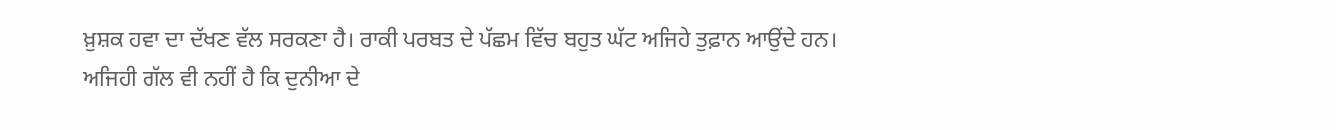ਖ਼ੁਸ਼ਕ ਹਵਾ ਦਾ ਦੱਖਣ ਵੱਲ ਸਰਕਣਾ ਹੈ। ਰਾਕੀ ਪਰਬਤ ਦੇ ਪੱਛਮ ਵਿੱਚ ਬਹੁਤ ਘੱਟ ਅਜਿਹੇ ਤੁਫ਼ਾਨ ਆਉਂਦੇ ਹਨ। ਅਜਿਹੀ ਗੱਲ ਵੀ ਨਹੀਂ ਹੈ ਕਿ ਦੁਨੀਆ ਦੇ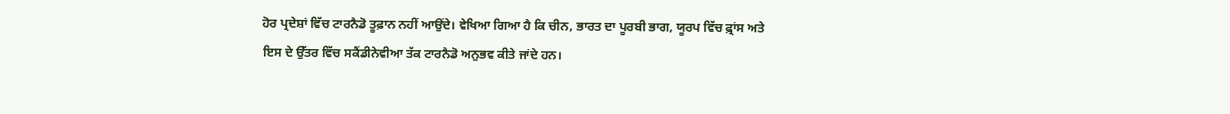ਹੋਰ ਪ੍ਰਦੇਸ਼ਾਂ ਵਿੱਚ ਟਾਰਨੈਡੋ ਤੂਫ਼ਾਨ ਨਹੀਂ ਆਉਂਦੇ। ਵੇਖਿਆ ਗਿਆ ਹੈ ਕਿ ਚੀਨ, ਭਾਰਤ ਦਾ ਪੂਰਬੀ ਭਾਗ, ਯੂਰਪ ਵਿੱਚ ਫ਼੍ਰਾਂਸ ਅਤੇ ਇਸ ਦੇ ਉੱਤਰ ਵਿੱਚ ਸਕੈਂਡੀਨੇਵੀਆ ਤੱਕ ਟਾਰਨੈਡੋ ਅਨੁਭਵ ਕੀਤੇ ਜਾਂਦੇ ਹਨ।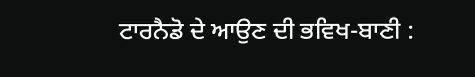ਟਾਰਨੈਡੋ ਦੇ ਆਉਣ ਦੀ ਭਵਿਖ-ਬਾਣੀ :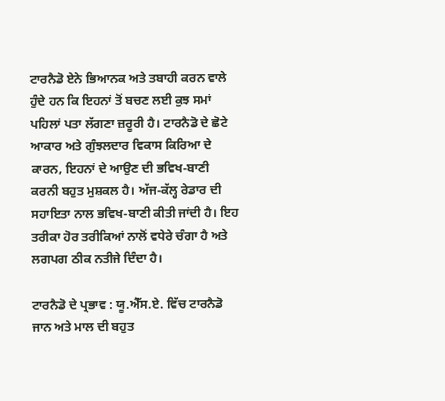ਟਾਰਨੈਡੋ ਏਨੇ ਭਿਆਨਕ ਅਤੇ ਤਬਾਹੀ ਕਰਨ ਵਾਲੇ ਹੁੰਦੇ ਹਨ ਕਿ ਇਹਨਾਂ ਤੋਂ ਬਚਣ ਲਈ ਕੁਝ ਸਮਾਂ ਪਹਿਲਾਂ ਪਤਾ ਲੱਗਣਾ ਜ਼ਰੂਰੀ ਹੈ। ਟਾਰਨੈਡੋ ਦੇ ਛੋਟੇ ਆਕਾਰ ਅਤੇ ਗੁੰਝਲਦਾਰ ਵਿਕਾਸ ਕਿਰਿਆ ਦੇ ਕਾਰਨ, ਇਹਨਾਂ ਦੇ ਆਉਣ ਦੀ ਭਵਿਖ-ਬਾਣੀ ਕਰਨੀ ਬਹੁਤ ਮੁਸ਼ਕਲ ਹੈ। ਅੱਜ-ਕੱਲ੍ਹ ਰੇਡਾਰ ਦੀ ਸਹਾਇਤਾ ਨਾਲ ਭਵਿਖ-ਬਾਣੀ ਕੀਤੀ ਜਾਂਦੀ ਹੈ। ਇਹ ਤਰੀਕਾ ਹੋਰ ਤਰੀਕਿਆਂ ਨਾਲੋਂ ਵਧੇਰੇ ਚੰਗਾ ਹੈ ਅਤੇ ਲਗਪਗ ਠੀਕ ਨਤੀਜੇ ਦਿੰਦਾ ਹੈ।

ਟਾਰਨੈਡੋ ਦੇ ਪ੍ਰਭਾਵ : ਯੂ.ਐੱਸ.ਏ. ਵਿੱਚ ਟਾਰਨੈਡੋ ਜਾਨ ਅਤੇ ਮਾਲ ਦੀ ਬਹੁਤ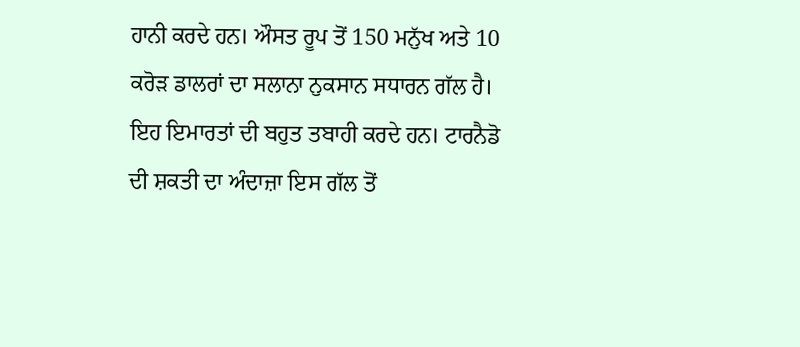ਹਾਨੀ ਕਰਦੇ ਹਨ। ਔਸਤ ਰੂਪ ਤੋਂ 150 ਮਨੁੱਖ ਅਤੇ 10 ਕਰੋੜ ਡਾਲਰਾਂ ਦਾ ਸਲਾਨਾ ਨੁਕਸਾਨ ਸਧਾਰਨ ਗੱਲ ਹੈ। ਇਹ ਇਮਾਰਤਾਂ ਦੀ ਬਹੁਤ ਤਬਾਹੀ ਕਰਦੇ ਹਨ। ਟਾਰਨੈਡੋ ਦੀ ਸ਼ਕਤੀ ਦਾ ਅੰਦਾਜ਼ਾ ਇਸ ਗੱਲ ਤੋਂ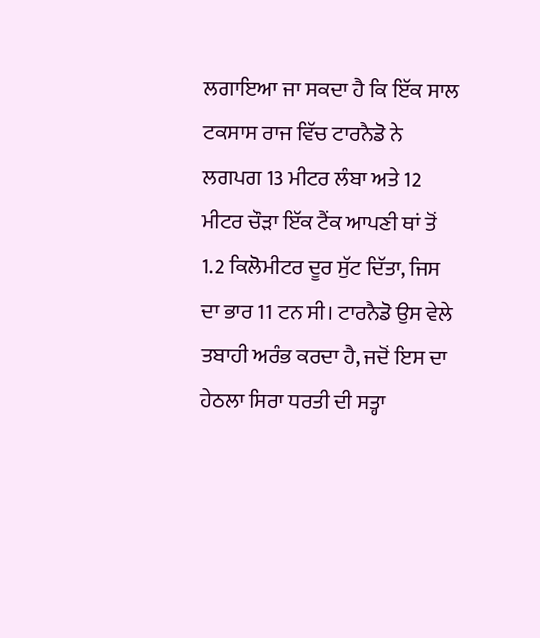ਲਗਾਇਆ ਜਾ ਸਕਦਾ ਹੈ ਕਿ ਇੱਕ ਸਾਲ ਟਕਸਾਸ ਰਾਜ ਵਿੱਚ ਟਾਰਨੈਡੋ ਨੇ ਲਗਪਗ 13 ਮੀਟਰ ਲੰਬਾ ਅਤੇ 12 ਮੀਟਰ ਚੌੜਾ ਇੱਕ ਟੈਂਕ ਆਪਣੀ ਥਾਂ ਤੋਂ 1.2 ਕਿਲੋਮੀਟਰ ਦੂਰ ਸੁੱਟ ਦਿੱਤਾ, ਜਿਸ ਦਾ ਭਾਰ 11 ਟਨ ਸੀ। ਟਾਰਨੈਡੋ ਉਸ ਵੇਲੇ ਤਬਾਹੀ ਅਰੰਭ ਕਰਦਾ ਹੈ, ਜਦੋਂ ਇਸ ਦਾ ਹੇਠਲਾ ਸਿਰਾ ਧਰਤੀ ਦੀ ਸਤ੍ਹਾ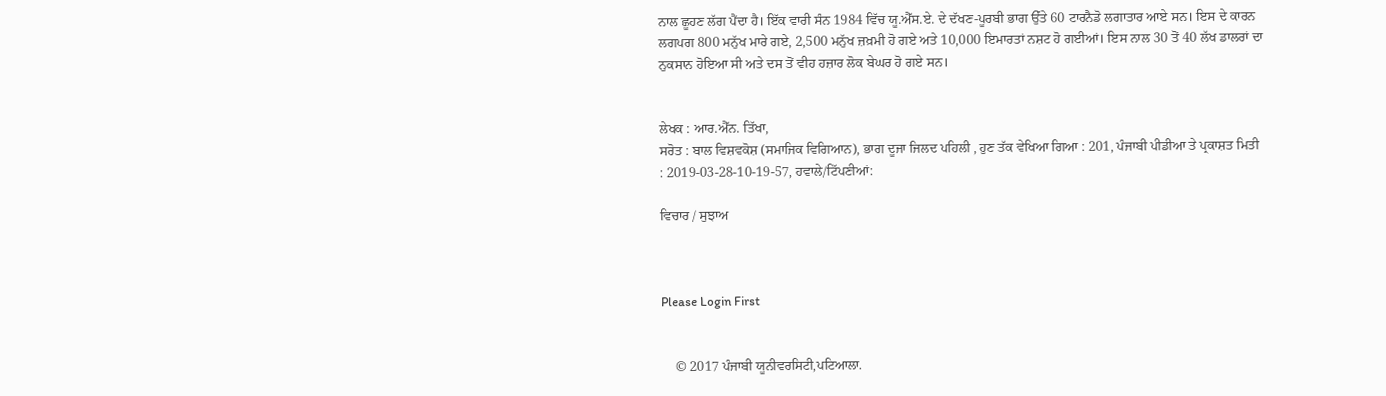ਨਾਲ ਛੂਹਣ ਲੱਗ ਪੈਂਦਾ ਹੈ। ਇੱਕ ਵਾਰੀ ਸੰਨ 1984 ਵਿੱਚ ਯੂ.ਐੱਸ.ਏ. ਦੇ ਦੱਖਣ-ਪੂਰਬੀ ਭਾਗ ਉੱਤੇ 60 ਟਾਰਨੈਡੋ ਲਗਾਤਾਰ ਆਏ ਸਨ। ਇਸ ਦੇ ਕਾਰਨ ਲਗਪਗ 800 ਮਨੁੱਖ ਮਾਰੇ ਗਏ, 2,500 ਮਨੁੱਖ ਜ਼ਖ਼ਮੀ ਹੋ ਗਏ ਅਤੇ 10,000 ਇਮਾਰਤਾਂ ਨਸ਼ਟ ਹੋ ਗਈਆਂ। ਇਸ ਨਾਲ 30 ਤੋਂ 40 ਲੱਖ ਡਾਲਰਾਂ ਦਾ ਨੁਕਸਾਨ ਹੋਇਆ ਸੀ ਅਤੇ ਦਸ ਤੋਂ ਵੀਹ ਹਜ਼ਾਰ ਲੋਕ ਬੇਘਰ ਹੋ ਗਏ ਸਨ।


ਲੇਖਕ : ਆਰ.ਐੱਨ. ਤਿੱਖਾ,
ਸਰੋਤ : ਬਾਲ ਵਿਸ਼ਵਕੋਸ਼ (ਸਮਾਜਿਕ ਵਿਗਿਆਨ), ਭਾਗ ਦੂਜਾ ਜਿਲਦ ਪਹਿਲੀ , ਹੁਣ ਤੱਕ ਵੇਖਿਆ ਗਿਆ : 201, ਪੰਜਾਬੀ ਪੀਡੀਆ ਤੇ ਪ੍ਰਕਾਸ਼ਤ ਮਿਤੀ : 2019-03-28-10-19-57, ਹਵਾਲੇ/ਟਿੱਪਣੀਆਂ:

ਵਿਚਾਰ / ਸੁਝਾਅ



Please Login First


    © 2017 ਪੰਜਾਬੀ ਯੂਨੀਵਰਸਿਟੀ,ਪਟਿਆਲਾ.